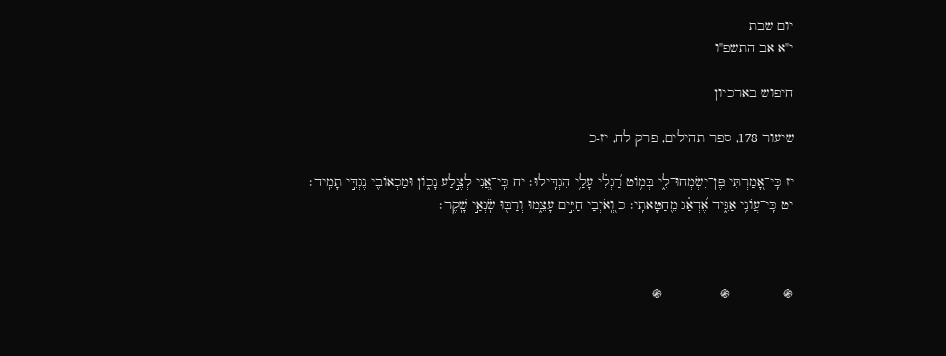יום שבת
י"א אב התשפ"ו

חיפוש בארכיון

שיעור 178, ספר תהילים, פרק לח, יז-כ

יז כִּֽי־אָ֭מַרְתִּי פֶּן־יִשְׂמְחוּ־לִ֑י בְּמ֥וֹט רַ֝גְלִ֗י עָלַ֥י הִגְדִּֽילוּ׃ יח כִּֽי־אֲ֭נִי לְצֶ֣לַע נָכ֑וֹן וּמַכְאוֹבִ֖י נֶגְדִּ֣י תָמִֽיד׃ יט כִּֽי־עֲו͏ֹנִ֥י אַגִּ֑יד אֶ֝דְאַ֗ג מֵ֖חַטָּאתִֽי׃ כ וְֽ֭אֹיְבַי חַיִּ֣ים עָצֵ֑מוּ וְרַבּ֖וּ שֹֽׂנְאַ֣י שָֽׁקֶר׃



֍             ֍              ֍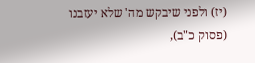(יז) ולפני שיבקש מה' שלא יעזבנו (פסוק כ"ב),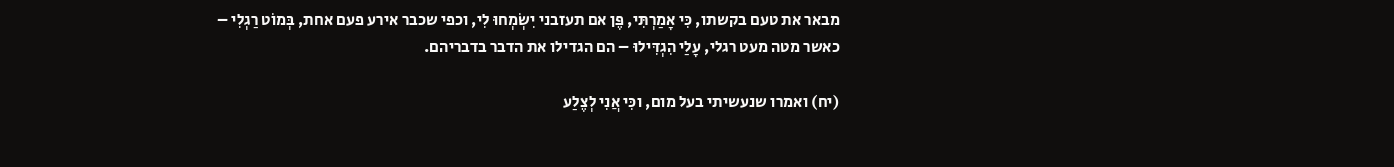מבאר את טעם בקשתו, כִּי אָמַרְתִּי, פֶּן אם תעזבני יִשְׂמְחוּ לִי, וכפי שכבר אירע פעם אחת, בְּמוֹט רַגְלִי – כאשר מטה מעט רגלי, עָלַי הִגְדִּילוּ – הם הגדילו את הדבר בדבריהם.

(יח) ואמרו שנעשיתי בעל מום, וכִּי אֲנִי לְצֶלַע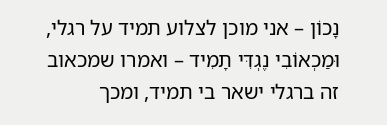נָכוֹן – אני מוכן לצלוע תמיד על רגלי, וּמַכְאוֹבִי נֶגְדִּי תָמִיד – ואמרו שמכאוב זה ברגלי ישאר בי תמיד, ומכך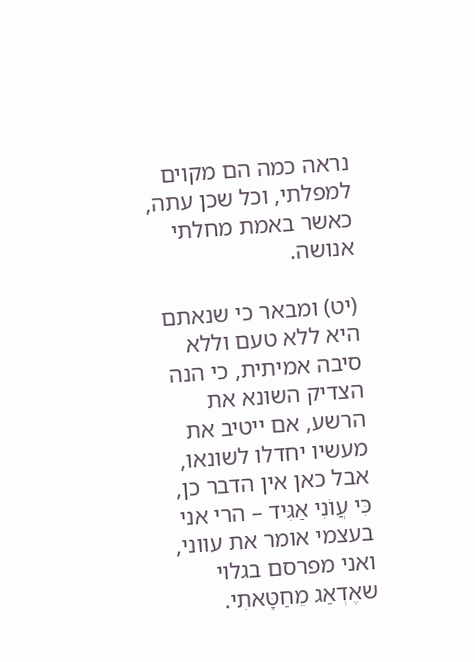נראה כמה הם מקוים למפלתי, וכל שכן עתה, כאשר באמת מחלתי אנושה.

(יט) ומבאר כי שנאתם היא ללא טעם וללא סיבה אמיתית, כי הנה הצדיק השונא את הרשע, אם ייטיב את מעשיו יחדלו לשונאו, אבל כאן אין הדבר כן, כִּי עֲו‍ֹנִי אַגִּיד – הרי אני בעצמי אומר את עווני, ואני מפרסם בגלוי שאֶדְאַג מֵחַטָּאתִי.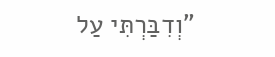"וְדִבַּרְתִּי עַל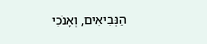הַנְּבִיאִים, וְאָנֹכִי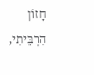חָזוֹן הִרְבֵּיתִי,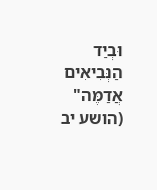וּבְיַד הַנְּבִיאִים אֲדַמֶּה" (הושע יב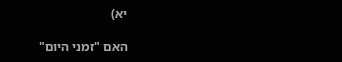יא)

האם "זמני היום"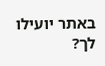באתר יועילו לך?